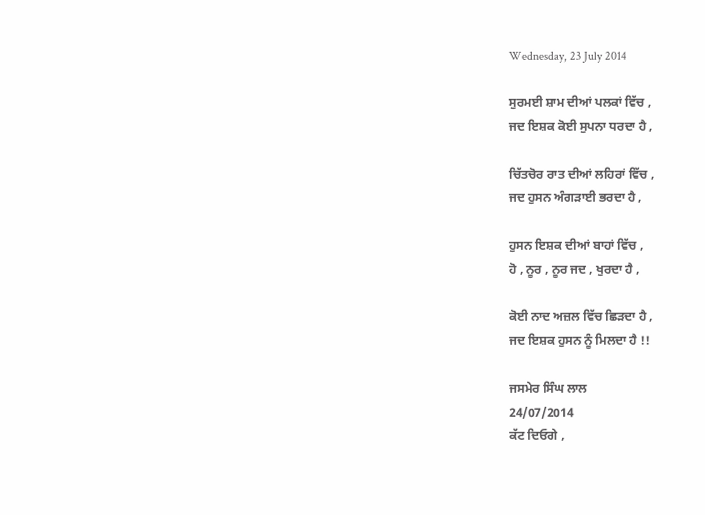Wednesday, 23 July 2014

ਸੁਰਮਈ ਸ਼ਾਮ ਦੀਆਂ ਪਲਕਾਂ ਵਿੱਚ ,
ਜਦ ਇਸ਼ਕ ਕੋਈ ਸੁਪਨਾ ਧਰਦਾ ਹੈ ,

ਚਿੱਤਚੋਰ ਰਾਤ ਦੀਆਂ ਲਹਿਰਾਂ ਵਿੱਚ ,
ਜਦ ਹੁਸਨ ਅੰਗੜਾਈ ਭਰਦਾ ਹੈ ,

ਹੁਸਨ ਇਸ਼ਕ ਦੀਆਂ ਬਾਹਾਂ ਵਿੱਚ ,
ਹੋ , ਨੂਰ , ਨੂਰ ਜਦ , ਖੁਰਦਾ ਹੈ ,

ਕੋਈ ਨਾਦ ਅਜ਼ਲ ਵਿੱਚ ਛਿੜਦਾ ਹੈ ,
ਜਦ ਇਸ਼ਕ ਹੁਸਨ ਨੂੰ ਮਿਲਦਾ ਹੈ !!

ਜਸਮੇਰ ਸਿੰਘ ਲਾਲ
24/07/2014
ਕੱਟ ਦਿਓਗੇ ,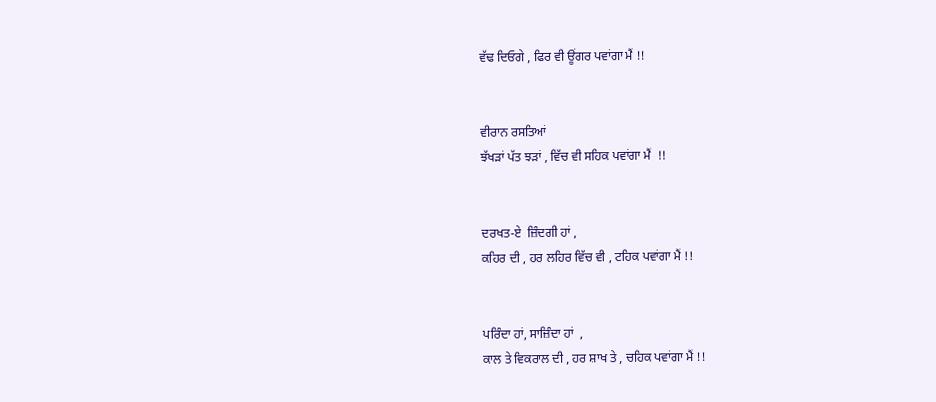ਵੱਢ ਦਿਓਗੇ , ਫਿਰ ਵੀ ਊਂਗਰ ਪਵਾਂਗਾ ਮੈਂ !!


ਵੀਰਾਨ ਰਸਤਿਆਂ
ਝੱਖੜਾਂ ਪੱਤ ਝੜਾਂ , ਵਿੱਚ ਵੀ ਸਹਿਕ ਪਵਾਂਗਾ ਮੈਂ  !!


ਦਰਖਤ-ਏ  ਜ਼ਿੰਦਗੀ ਹਾਂ ,
ਕਹਿਰ ਦੀ , ਹਰ ਲਹਿਰ ਵਿੱਚ ਵੀ , ਟਹਿਕ ਪਵਾਂਗਾ ਮੈਂ !!


ਪਰਿੰਦਾ ਹਾਂ, ਸਾਜ਼ਿੰਦਾ ਹਾਂ  ,
ਕਾਲ ਤੇ ਵਿਕਰਾਲ ਦੀ , ਹਰ ਸ਼ਾਖ ਤੇ , ਚਹਿਕ ਪਵਾਂਗਾ ਮੈਂ !!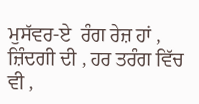ਮੁਸੱਵਰ-ਏ  ਰੰਗ ਰੇਜ਼ ਹਾਂ ,
ਜ਼ਿੰਦਗੀ ਦੀ , ਹਰ ਤਰੰਗ ਵਿੱਚ ਵੀ ,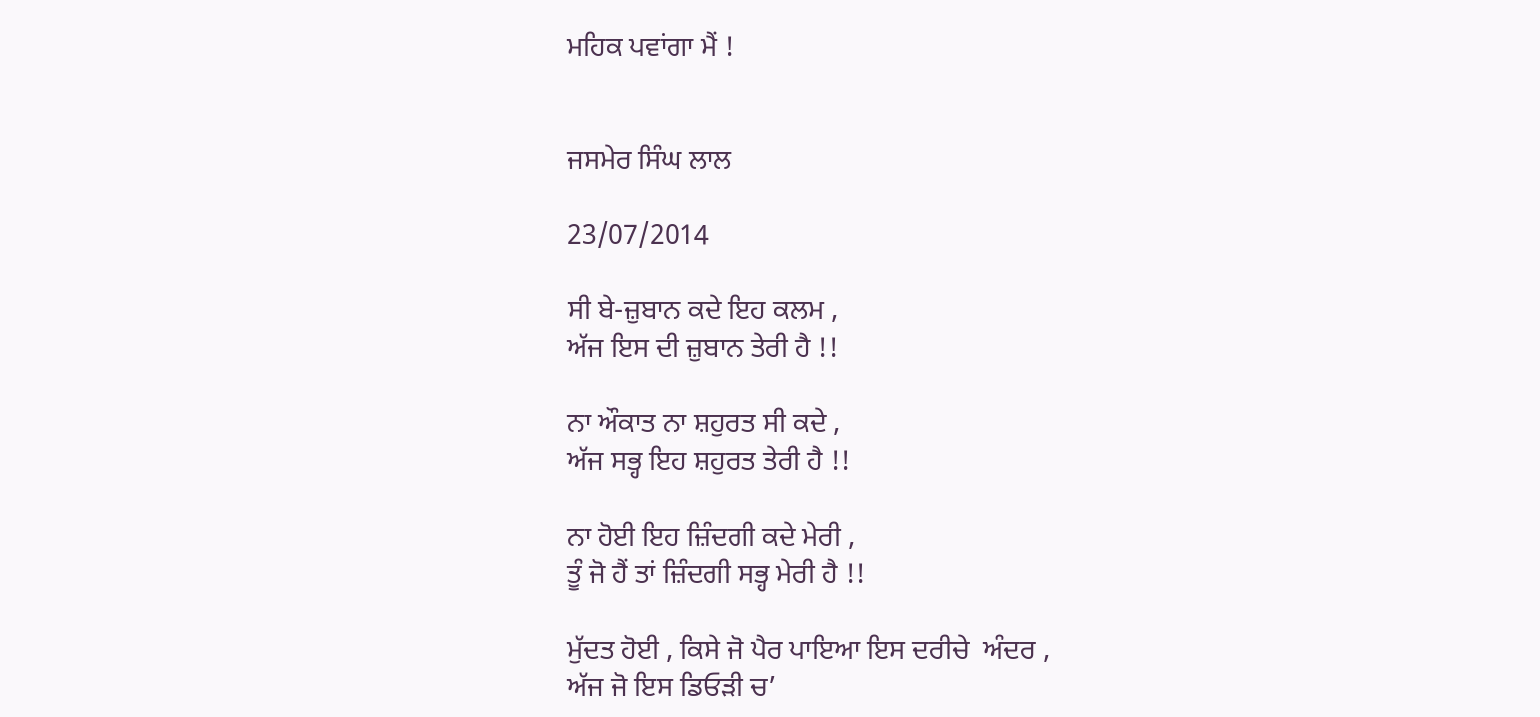ਮਹਿਕ ਪਵਾਂਗਾ ਮੈਂ !


ਜਸਮੇਰ ਸਿੰਘ ਲਾਲ

23/07/2014

ਸੀ ਬੇ-ਜ਼ੁਬਾਨ ਕਦੇ ਇਹ ਕਲਮ ,
ਅੱਜ ਇਸ ਦੀ ਜ਼ੁਬਾਨ ਤੇਰੀ ਹੈ !!

ਨਾ ਔਕਾਤ ਨਾ ਸ਼ਹੁਰਤ ਸੀ ਕਦੇ ,
ਅੱਜ ਸਭ੍ਹ ਇਹ ਸ਼ਹੁਰਤ ਤੇਰੀ ਹੈ !!

ਨਾ ਹੋਈ ਇਹ ਜ਼ਿੰਦਗੀ ਕਦੇ ਮੇਰੀ ,
ਤੂੰ ਜੋ ਹੈਂ ਤਾਂ ਜ਼ਿੰਦਗੀ ਸਭ੍ਹ ਮੇਰੀ ਹੈ !!

ਮੁੱਦਤ ਹੋਈ , ਕਿਸੇ ਜੋ ਪੈਰ ਪਾਇਆ ਇਸ ਦਰੀਚੇ  ਅੰਦਰ ,
ਅੱਜ ਜੋ ਇਸ ਡਿਓੜੀ ਚ’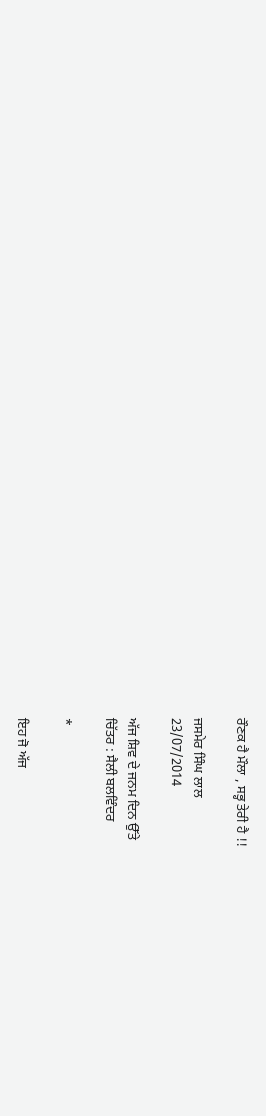ਰੌਣਕ ਹੈ ਮੌਲਾ , ਸਭ੍ਹ ਤੇਰੀ ਹੈ !!

ਜਸਮੇਰ ਸਿੰਘ ਲਾਲ
23/07/2014

ਅੱਜ ਸ਼ਿਵ ਦੇ ਜਨਮ ਦਿਨ ਉੱਤੇ
ਚਿੱਤਰ : ਸੈਲੀ ਬਲਵਿੰਦਰ

*

ਇਹ ਜੋ ਅੱਜ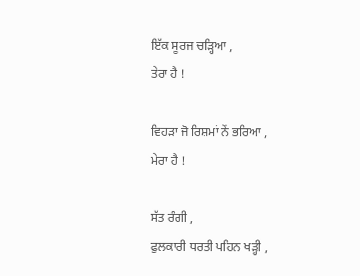ਇੱਕ ਸੂਰਜ ਚੜ੍ਹਿਆ ,
ਤੇਰਾ ਹੈ !

ਵਿਹੜਾ ਜੋ ਰਿਸ਼ਮਾਂ ਨੇਂ ਭਰਿਆ ,
ਮੇਰਾ ਹੈ !

ਸੱਤ ਰੰਗੀ ,
ਫੁਲਕਾਰੀ ਧਰਤੀ ਪਹਿਨ ਖੜ੍ਹੀ ,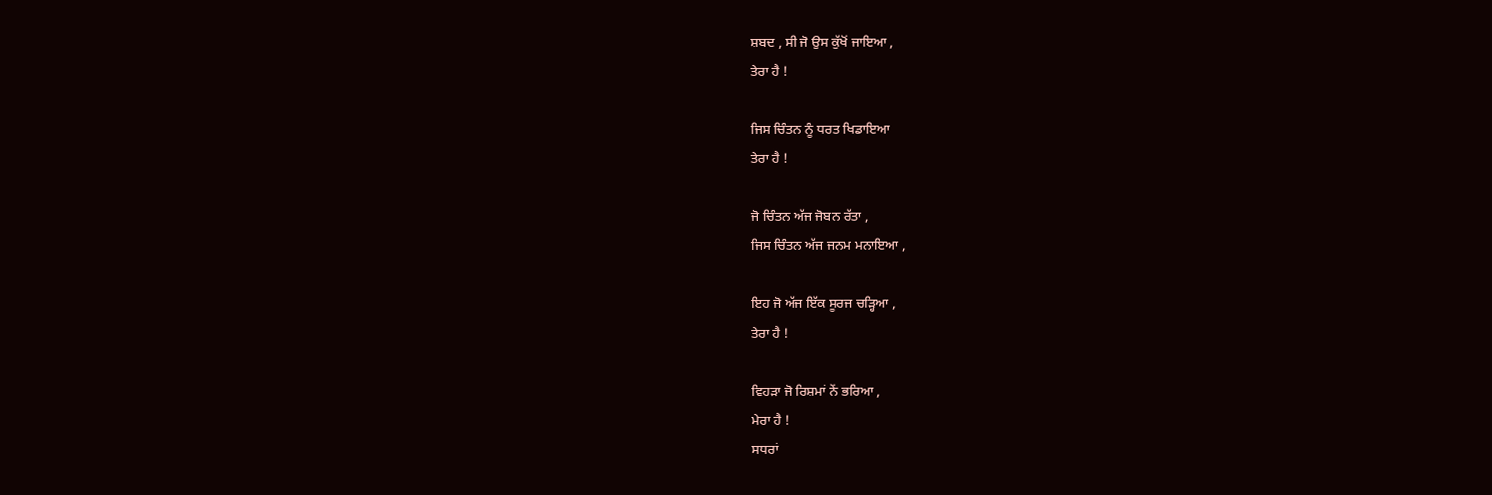ਸ਼ਬਦ , ਸੀ ਜੋ ਉਸ ਕੁੱਖੋਂ ਜਾਇਆ ,
ਤੇਰਾ ਹੈ !

ਜਿਸ ਚਿੰਤਨ ਨੂੰ ਧਰਤ ਖਿਡਾਇਆ
ਤੇਰਾ ਹੈ !

ਜੋ ਚਿੰਤਨ ਅੱਜ ਜੋਬਨ ਰੱਤਾ ,
ਜਿਸ ਚਿੰਤਨ ਅੱਜ ਜਨਮ ਮਨਾਇਆ ,

ਇਹ ਜੋ ਅੱਜ ਇੱਕ ਸੂਰਜ ਚੜ੍ਹਿਆ ,
ਤੇਰਾ ਹੈ !

ਵਿਹੜਾ ਜੋ ਰਿਸ਼ਮਾਂ ਨੇਂ ਭਰਿਆ ,
ਮੇਰਾ ਹੈ !
ਸਧਰਾਂ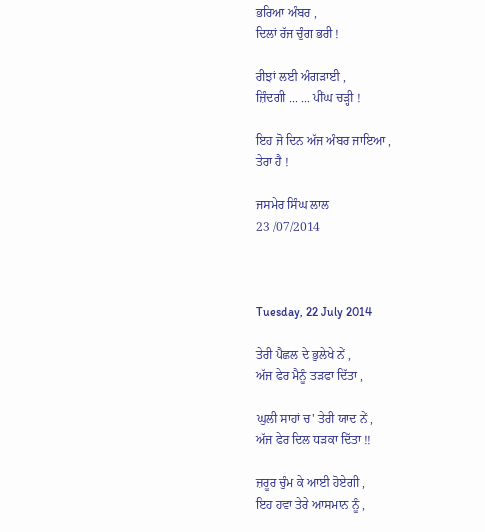ਭਰਿਆ ਅੰਬਰ ,
ਦਿਲਾਂ ਰੱਜ ਚੁੰਗ ਭਰੀ !

ਰੀਝਾਂ ਲਈ ਅੰਗੜਾਈ ,
ਜ਼ਿੰਦਗੀ ... ... ਪੀਂਘ ਚੜ੍ਹੀ !

ਇਹ ਜੋ ਦਿਨ ਅੱਜ ਅੰਬਰ ਜਾਇਆ ,
ਤੇਰਾ ਹੈ !

ਜਸਮੇਰ ਸਿੰਘ ਲਾਲ
23 /07/2014



Tuesday, 22 July 2014

ਤੇਰੀ ਪੈਛਲ ਦੇ ਭੁਲੇਖੇ ਨੇਂ ,
ਅੱਜ ਫੇਰ ਮੈਨੂੰ ਤੜਫਾ ਦਿੱਤਾ ,

ਘੁਲੀ ਸਾਹਾਂ ਚ' ਤੇਰੀ ਯਾਦ ਨੇਂ ,
ਅੱਜ ਫੇਰ ਦਿਲ ਧੜਕਾ ਦਿੱਤਾ !!

ਜ਼ਰੂਰ ਚੁੰਮ ਕੇ ਆਈ ਹੋਏਗੀ ,
ਇਹ ਹਵਾ ਤੇਰੇ ਆਸਮਾਨ ਨੂੰ ,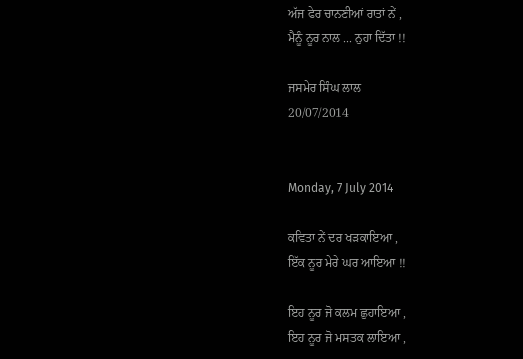ਅੱਜ ਫੇਰ ਚਾਨਣੀਆਂ ਰਾਤਾਂ ਨੇਂ ,
ਮੈਨੂੰ ਨੂਰ ਨਾਲ ... ਨੁਹਾ ਦਿੱਤਾ !!

ਜਸਮੇਰ ਸਿੰਘ ਲਾਲ
20/07/2014


Monday, 7 July 2014

ਕਵਿਤਾ ਨੇਂ ਦਰ ਖੜਕਾਇਆ ,
ਇੱਕ ਨੂਰ ਮੇਰੇ ਘਰ ਆਇਆ !!

ਇਹ ਨੂਰ ਜੋ ਕਲਮ ਛੁਹਾਇਆ ,
ਇਹ ਨੂਰ ਜੋ ਮਸਤਕ ਲਾਇਆ ,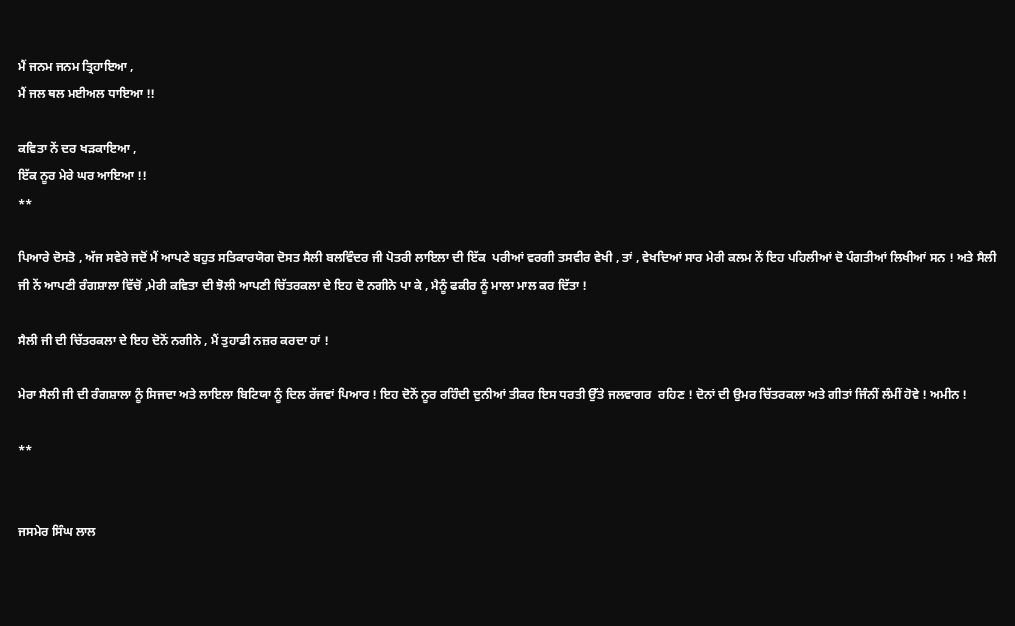ਮੈਂ ਜਨਮ ਜਨਮ ਤ੍ਰਿਹਾਇਆ ,
ਮੈਂ ਜਲ ਥਲ ਮਈਅਲ ਧਾਇਆ !!

ਕਵਿਤਾ ਨੇਂ ਦਰ ਖੜਕਾਇਆ ,
ਇੱਕ ਨੂਰ ਮੇਰੇ ਘਰ ਆਇਆ !!
**

ਪਿਆਰੇ ਦੋਸਤੋ , ਅੱਜ ਸਵੇਰੇ ਜਦੋਂ ਮੈਂ ਆਪਣੇ ਬਹੁਤ ਸਤਿਕਾਰਯੋਗ ਦੋਸਤ ਸੈਲੀ ਬਲਵਿੰਦਰ ਜੀ ਪੋਤਰੀ ਲਾਇਲਾ ਦੀ ਇੱਕ  ਪਰੀਆਂ ਵਰਗੀ ਤਸਵੀਰ ਵੇਖੀ , ਤਾਂ , ਵੇਖਦਿਆਂ ਸਾਰ ਮੇਰੀ ਕਲਮ ਨੇਂ ਇਹ ਪਹਿਲੀਆਂ ਦੋ ਪੰਗਤੀਆਂ ਲਿਖੀਆਂ ਸਨ ! ਅਤੇ ਸੈਲੀ ਜੀ ਨੇਂ ਆਪਣੀ ਰੰਗਸ਼ਾਲਾ ਵਿੱਚੋਂ ,ਮੇਰੀ ਕਵਿਤਾ ਦੀ ਝੋਲੀ ਆਪਣੀ ਚਿੱਤਰਕਲਾ ਦੇ ਇਹ ਦੋ ਨਗੀਨੇ ਪਾ ਕੇ , ਮੈਨੂੰ ਫਕੀਰ ਨੂੰ ਮਾਲਾ ਮਾਲ ਕਰ ਦਿੱਤਾ !

ਸੈਲੀ ਜੀ ਦੀ ਚਿੱਤਰਕਲਾ ਦੇ ਇਹ ਦੋਨੋਂ ਨਗੀਨੇ , ਮੈਂ ਤੁਹਾਡੀ ਨਜ਼ਰ ਕਰਦਾ ਹਾਂ !

ਮੇਰਾ ਸੈਲੀ ਜੀ ਦੀ ਰੰਗਸ਼ਾਲਾ ਨੂੰ ਸਿਜਦਾ ਅਤੇ ਲਾਇਲਾ ਬਿਟਿਯਾ ਨੂੰ ਦਿਲ ਰੱਜਵਾਂ ਪਿਆਰ ! ਇਹ ਦੋਨੋਂ ਨੂਰ ਰਹਿੰਦੀ ਦੁਨੀਆਂ ਤੀਕਰ ਇਸ ਧਰਤੀ ਉੱਤੇ ਜਲਵਾਗਰ  ਰਹਿਣ ! ਦੋਨਾਂ ਦੀ ਉਮਰ ਚਿੱਤਰਕਲਾ ਅਤੇ ਗੀਤਾਂ ਜਿੰਨੀਂ ਲੰਮੀਂ ਹੋਵੇ ! ਅਮੀਨ !

**


ਜਸਮੇਰ ਸਿੰਘ ਲਾਲ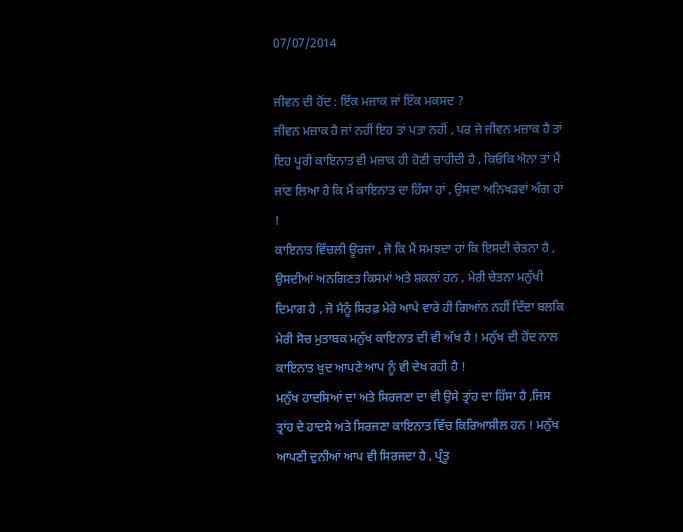07/07/2014

ਜੀਵਨ ਦੀ ਹੋਂਦ : ਇੱਕ ਮਜ਼ਾਕ ਜਾਂ ਇੱਕ ਮਕਸਦ ?
ਜੀਵਨ ਮਜ਼ਾਕ ਹੈ ਜਾਂ ਨਹੀਂ ਇਹ ਤਾਂ ਪਤਾ ਨਹੀਂ , ਪਰ ਜੇ ਜੀਵਨ ਮਜ਼ਾਕ ਹੈ ਤਾਂ ਇਹ ਪੂਰੀ ਕਾਇਨਾਤ ਵੀ ਮਜ਼ਾਕ ਹੀ ਹੋਣੀ ਚਾਹੀਦੀ ਹੈ , ਕਿਓਂਕਿ ਐਨਾ ਤਾਂ ਮੈਂ ਜਾਂਣ ਲਿਆ ਹੈ ਕਿ ਮੈਂ ਕਾਇਨਾਤ ਦਾ ਹਿੱਸਾ ਹਾਂ , ਉਸਦਾ ਅਨਿਖੜਵਾਂ ਅੰਗ ਹਾਂ !
ਕਾਇਨਾਤ ਵਿੱਚਲੀ ਊਰਜਾ , ਜੋ ਕਿ ਮੈਂ ਸਮਝਦਾ ਹਾਂ ਕਿ ਇਸਦੀ ਚੇਤਨਾ ਹੈ , ਉਸਦੀਆਂ ਅਨਗਿਣਤ ਕਿਸਮਾਂ ਅਤੇ ਸ਼ਕਲਾਂ ਹਨ , ਮੇਰੀ ਚੇਤਨਾ ਮਨੁੱਖੀ ਦਿਮਾਗ ਹੈ , ਜੋ ਮੈਨੂੰ ਸਿਰਫ਼ ਮੇਰੇ ਆਪੇ ਵਾਰੇ ਹੀ ਗਿਆਂਨ ਨਹੀਂ ਦਿੰਦਾ ਬਲਕਿ ਮੇਰੀ ਸੋਚ ਮੁਤਾਬਕ ਮਨੁੱਖ ਕਾਇਨਾਤ ਦੀ ਵੀ ਅੱਖ ਹੈ ! ਮਨੁੱਖ ਦੀ ਹੋਂਦ ਨਾਲ ਕਾਇਨਾਤ ਖੁਦ ਆਪਣੇ ਆਪ ਨੂੰ ਵੀ ਦੇਖ ਰਹੀ ਹੈ !
ਮਨੁੱਖ ਹਾਦਸਿਆਂ ਦਾ ਅਤੇ ਸਿਰਜਣਾ ਦਾ ਵੀ ਉਸੇ ਤ੍ਰਾਂਹ ਦਾ ਹਿੱਸਾ ਹੈ ,ਜਿਸ ਤ੍ਰਾਂਹ ਦੇ ਹਾਦਸੇ ਅਤੇ ਸਿਰਜਣਾ ਕਾਇਨਾਤ ਵਿੱਚ ਕਿਰਿਆਸ਼ੀਲ ਹਨ ! ਮਨੁੱਖ ਆਪਣੀ ਦੁਨੀਆਂ ਆਪ ਵੀ ਸਿਰਜਦਾ ਹੈ , ਪ੍ਰੰਤੂ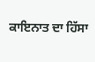ਕਾਇਨਾਤ ਦਾ ਹਿੱਸਾ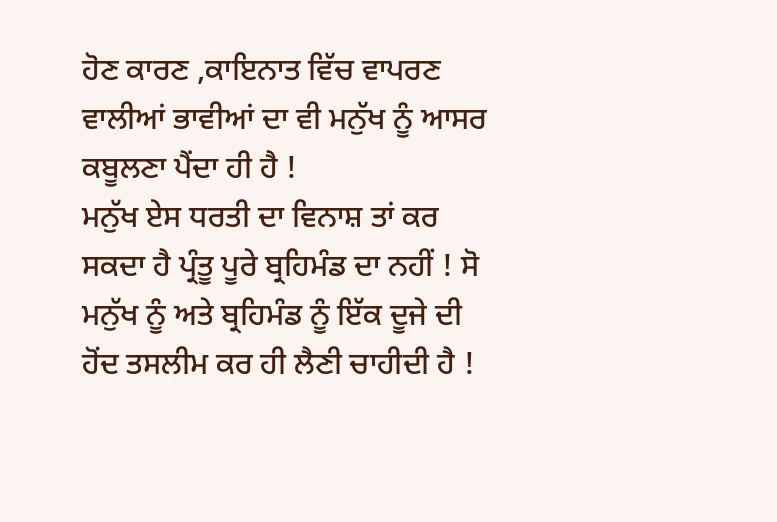ਹੋਣ ਕਾਰਣ ,ਕਾਇਨਾਤ ਵਿੱਚ ਵਾਪਰਣ ਵਾਲੀਆਂ ਭਾਵੀਆਂ ਦਾ ਵੀ ਮਨੁੱਖ ਨੂੰ ਆਸਰ ਕਬੂਲਣਾ ਪੈਂਦਾ ਹੀ ਹੈ !
ਮਨੁੱਖ ਏਸ ਧਰਤੀ ਦਾ ਵਿਨਾਸ਼ ਤਾਂ ਕਰ ਸਕਦਾ ਹੈ ਪ੍ਰੰਤੂ ਪੂਰੇ ਬ੍ਰਹਿਮੰਡ ਦਾ ਨਹੀਂ ! ਸੋ ਮਨੁੱਖ ਨੂੰ ਅਤੇ ਬ੍ਰਹਿਮੰਡ ਨੂੰ ਇੱਕ ਦੂਜੇ ਦੀ ਹੋਂਦ ਤਸਲੀਮ ਕਰ ਹੀ ਲੈਣੀ ਚਾਹੀਦੀ ਹੈ !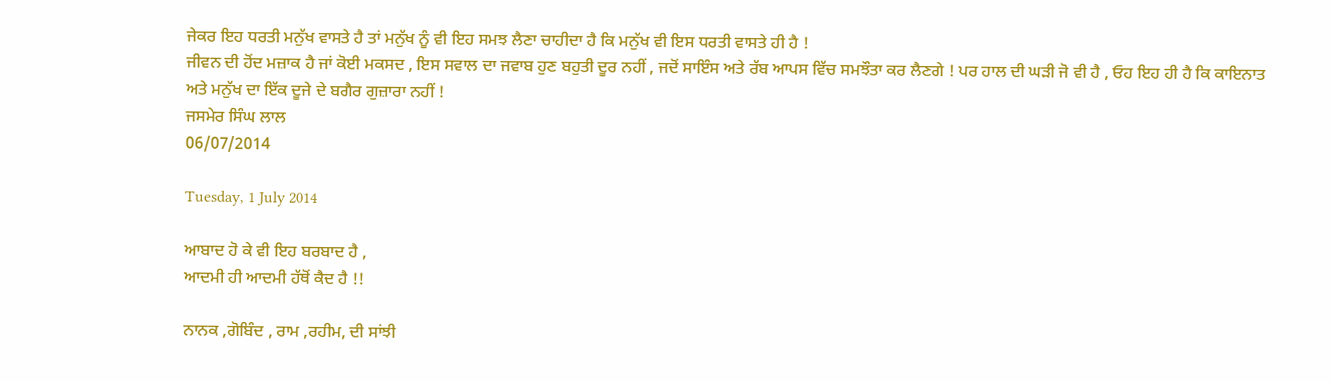ਜੇਕਰ ਇਹ ਧਰਤੀ ਮਨੁੱਖ ਵਾਸਤੇ ਹੈ ਤਾਂ ਮਨੁੱਖ ਨੂੰ ਵੀ ਇਹ ਸਮਝ ਲੈਣਾ ਚਾਹੀਦਾ ਹੈ ਕਿ ਮਨੁੱਖ ਵੀ ਇਸ ਧਰਤੀ ਵਾਸਤੇ ਹੀ ਹੈ !
ਜੀਵਨ ਦੀ ਹੋਂਦ ਮਜ਼ਾਕ ਹੈ ਜਾਂ ਕੋਈ ਮਕਸਦ , ਇਸ ਸਵਾਲ ਦਾ ਜਵਾਬ ਹੁਣ ਬਹੁਤੀ ਦੂਰ ਨਹੀਂ , ਜਦੋਂ ਸਾਇੰਸ ਅਤੇ ਰੱਬ ਆਪਸ ਵਿੱਚ ਸਮਝੌਤਾ ਕਰ ਲੈਣਗੇ ! ਪਰ ਹਾਲ ਦੀ ਘੜੀ ਜੋ ਵੀ ਹੈ , ਓਹ ਇਹ ਹੀ ਹੈ ਕਿ ਕਾਇਨਾਤ ਅਤੇ ਮਨੁੱਖ ਦਾ ਇੱਕ ਦੂਜੇ ਦੇ ਬਗੈਰ ਗੁਜ਼ਾਰਾ ਨਹੀਂ !
ਜਸਮੇਰ ਸਿੰਘ ਲਾਲ
06/07/2014

Tuesday, 1 July 2014

ਆਬਾਦ ਹੋ ਕੇ ਵੀ ਇਹ ਬਰਬਾਦ ਹੈ ,
ਆਦਮੀ ਹੀ ਆਦਮੀ ਹੱਥੋਂ ਕੈਦ ਹੈ !!

ਨਾਨਕ ,ਗੋਬਿੰਦ , ਰਾਮ ,ਰਹੀਮ, ਦੀ ਸਾਂਝੀ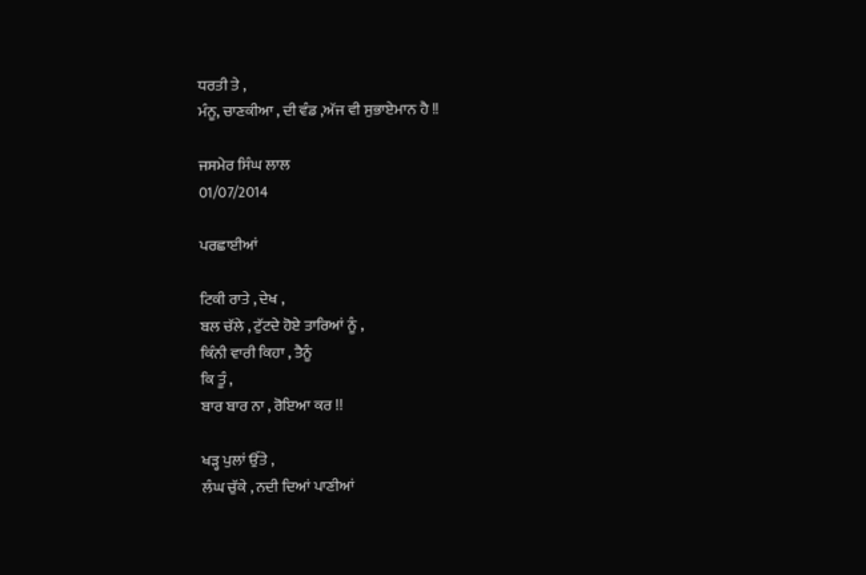ਧਰਤੀ ਤੇ ,
ਮੰਨੂ, ਚਾਣਕੀਆ , ਦੀ ਵੰਡ ,ਅੱਜ ਵੀ ਸੁਭਾਏਮਾਨ ਹੈ !!

ਜਸਮੇਰ ਸਿੰਘ ਲਾਲ
01/07/2014

ਪਰਛਾਈਆਂ

ਟਿਕੀ ਰਾਤੇ , ਦੇਖ ,
ਬਲ ਚੱਲੇ , ਟੁੱਟਦੇ ਹੋਏ ਤਾਰਿਆਂ ਨੂੰ ,
ਕਿੰਨੀ ਵਾਰੀ ਕਿਹਾ , ਤੈਨੂੰ
ਕਿ ਤੂੰ ,
ਬਾਰ ਬਾਰ ਨਾ , ਰੋਇਆ ਕਰ !!

ਖੜ੍ਹ ਪੁਲਾਂ ਉੱਤੇ ,
ਲੰਘ ਚੁੱਕੇ , ਨਦੀ ਦਿਆਂ ਪਾਣੀਆਂ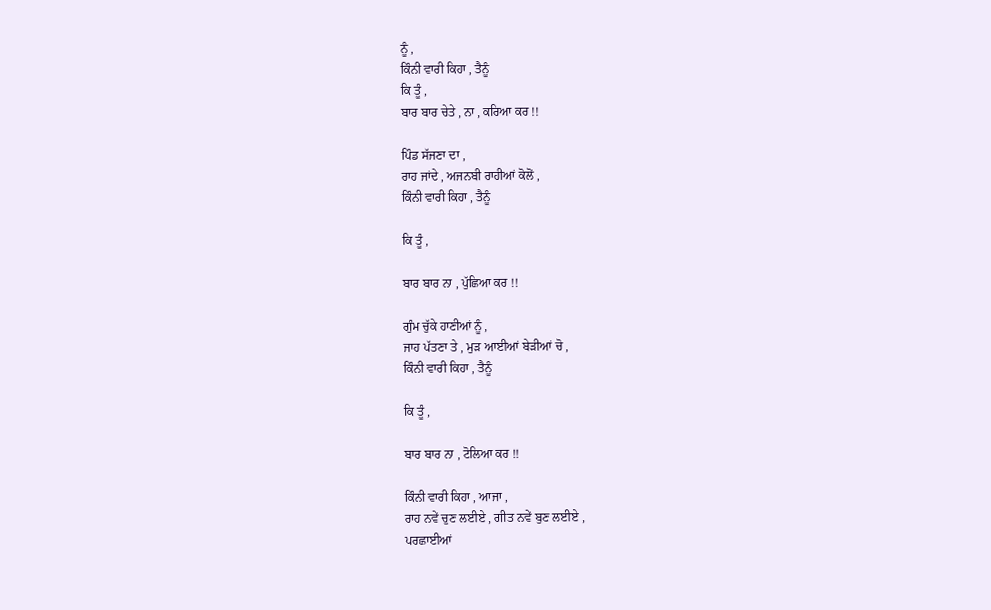ਨੂੰ ,
ਕਿੰਨੀ ਵਾਰੀ ਕਿਹਾ , ਤੈਨੂੰ
ਕਿ ਤੂੰ ,
ਬਾਰ ਬਾਰ ਚੇਤੇ , ਨਾ , ਕਰਿਆ ਕਰ !!

ਪਿੰਡ ਸੱਜਣਾ ਦਾ ,
ਰਾਹ ਜਾਂਦੇ , ਅਜਨਬੀ ਰਾਹੀਆਂ ਕੋਲੋਂ ,
ਕਿੰਨੀ ਵਾਰੀ ਕਿਹਾ , ਤੈਨੂੰ

ਕਿ ਤੂੰ ,

ਬਾਰ ਬਾਰ ਨਾ , ਪੁੱਛਿਆ ਕਰ !!

ਗੁੰਮ ਚੁੱਕੇ ਹਾਣੀਆਂ ਨੂੰ ,
ਜਾਹ ਪੱਤਣਾ ਤੇ , ਮੁੜ ਆਈਆਂ ਬੇੜੀਆਂ ਚੋ ,
ਕਿੰਨੀ ਵਾਰੀ ਕਿਹਾ , ਤੈਨੂੰ

ਕਿ ਤੂੰ ,

ਬਾਰ ਬਾਰ ਨਾ , ਟੋਲਿਆ ਕਰ !!

ਕਿੰਨੀ ਵਾਰੀ ਕਿਹਾ , ਆਜਾ ,
ਰਾਹ ਨਵੇਂ ਚੁਣ ਲਈਏ , ਗੀਤ ਨਵੇਂ ਬੁਣ ਲਈਏ ,
ਪਰਛਾਈਆਂ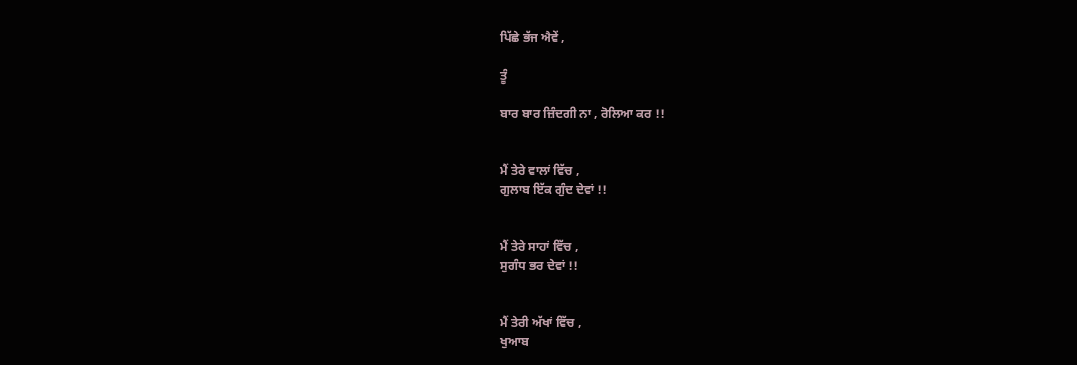ਪਿੱਛੇ ਭੱਜ ਐਵੇਂ ,

ਤੂੰ

ਬਾਰ ਬਾਰ ਜ਼ਿੰਦਗੀ ਨਾ , ਰੋਲਿਆ ਕਰ !!


ਮੈਂ ਤੇਰੇ ਵਾਲਾਂ ਵਿੱਚ ,
ਗੁਲਾਬ ਇੱਕ ਗੁੰਦ ਦੇਵਾਂ !!


ਮੈਂ ਤੇਰੇ ਸਾਹਾਂ ਵਿੱਚ ,
ਸੁਗੰਧ ਭਰ ਦੇਵਾਂ !!


ਮੈਂ ਤੇਰੀ ਅੱਖਾਂ ਵਿੱਚ ,
ਖੁਆਬ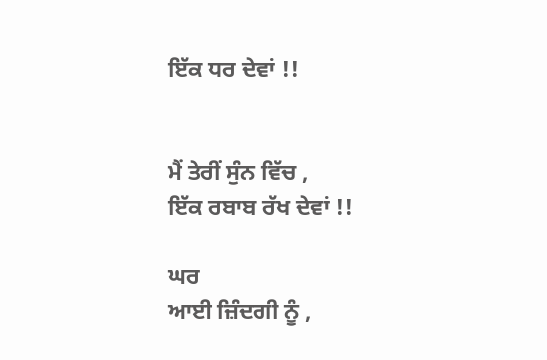ਇੱਕ ਧਰ ਦੇਵਾਂ !!


ਮੈਂ ਤੇਰੀਂ ਸੁੰਨ ਵਿੱਚ ,
ਇੱਕ ਰਬਾਬ ਰੱਖ ਦੇਵਾਂ !!

ਘਰ
ਆਈ ਜ਼ਿੰਦਗੀ ਨੂੰ ,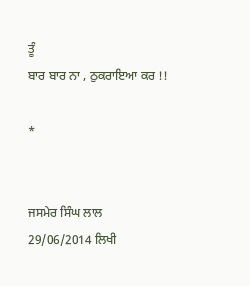ਤੂੰ
ਬਾਰ ਬਾਰ ਨਾ , ਠੁਕਰਾਇਆ ਕਰ !!

*


ਜਸਮੇਰ ਸਿੰਘ ਲਾਲ
29/06/2014 ਲਿਖੀ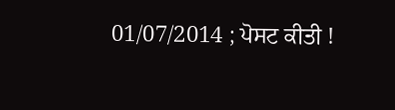01/07/2014 ; ਪੋਸਟ ਕੀਤੀ !